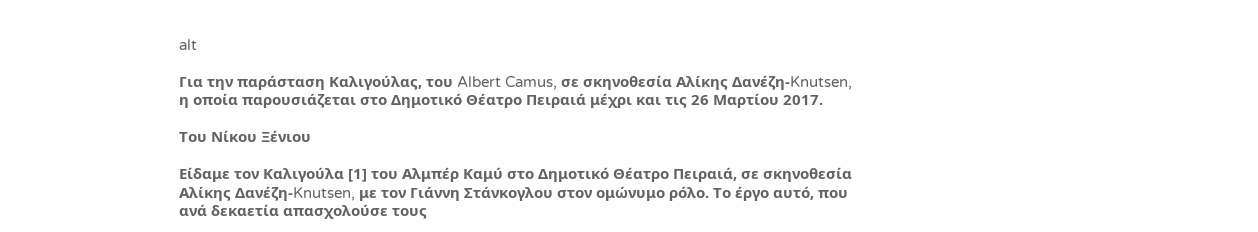alt

Για την παράσταση Καλιγούλας, του Albert Camus, σε σκηνοθεσία Αλίκης Δανέζη-Knutsen, η οποία παρουσιάζεται στο Δημοτικό Θέατρο Πειραιά μέχρι και τις 26 Μαρτίου 2017.

Του Νίκου Ξένιου

Είδαμε τον Καλιγούλα [1] του Αλμπέρ Καμύ στο Δημοτικό Θέατρο Πειραιά, σε σκηνοθεσία Αλίκης Δανέζη-Knutsen, με τον Γιάννη Στάνκογλου στον ομώνυμο ρόλο. Το έργο αυτό, που ανά δεκαετία απασχολούσε τους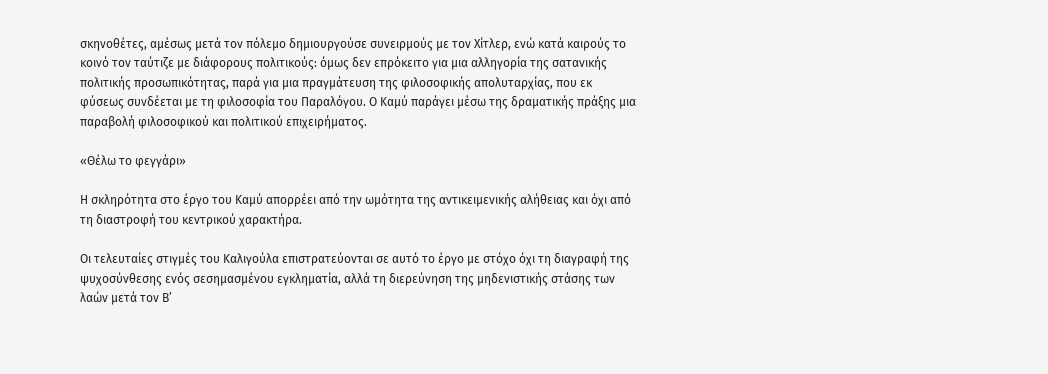σκηνοθέτες, αμέσως μετά τον πόλεμο δημιουργούσε συνειρμούς με τον Χίτλερ, ενώ κατά καιρούς το κοινό τον ταύτιζε με διάφορους πολιτικούς: όμως δεν επρόκειτο για μια αλληγορία της σατανικής πολιτικής προσωπικότητας, παρά για μια πραγμάτευση της φιλοσοφικής απολυταρχίας, που εκ φύσεως συνδέεται με τη φιλοσοφία του Παραλόγου. Ο Καμύ παράγει μέσω της δραματικής πράξης μια παραβολή φιλοσοφικού και πολιτικού επιχειρήματος.

«Θέλω το φεγγάρι»

Η σκληρότητα στο έργο του Καμύ απορρέει από την ωμότητα της αντικειμενικής αλήθειας και όχι από τη διαστροφή του κεντρικού χαρακτήρα.

Οι τελευταίες στιγμές του Καλιγούλα επιστρατεύονται σε αυτό το έργο με στόχο όχι τη διαγραφή της ψυχοσύνθεσης ενός σεσημασμένου εγκληματία, αλλά τη διερεύνηση της μηδενιστικής στάσης των λαών μετά τον Β’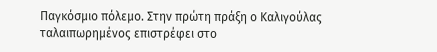Παγκόσμιο πόλεμο. Στην πρώτη πράξη ο Καλιγούλας ταλαιπωρημένος επιστρέφει στο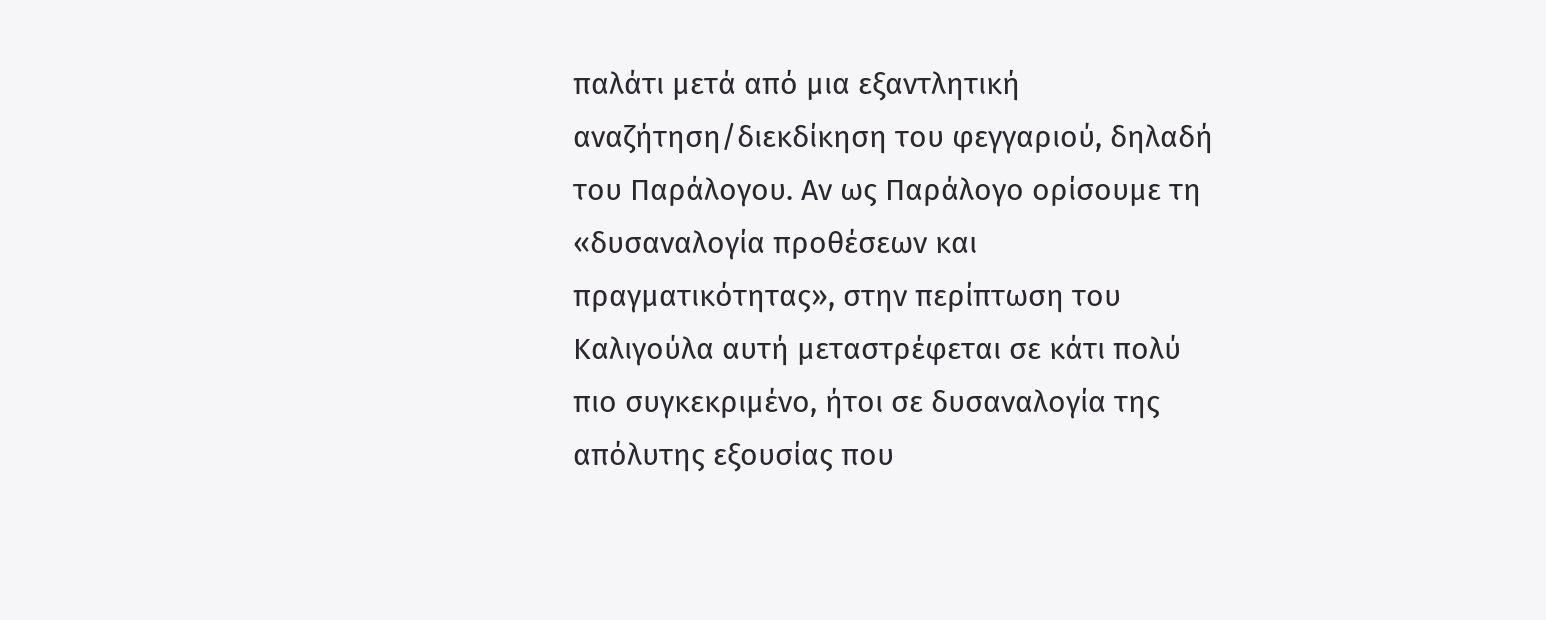παλάτι μετά από μια εξαντλητική αναζήτηση/διεκδίκηση του φεγγαριού, δηλαδή του Παράλογου. Αν ως Παράλογο ορίσουμε τη «δυσαναλογία προθέσεων και πραγματικότητας», στην περίπτωση του Καλιγούλα αυτή μεταστρέφεται σε κάτι πολύ πιο συγκεκριμένο, ήτοι σε δυσαναλογία της απόλυτης εξουσίας που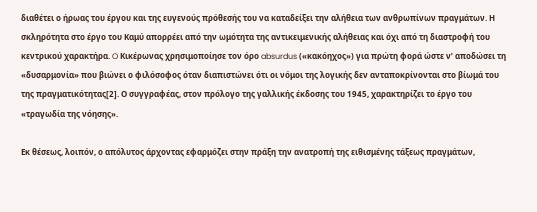διαθέτει ο ήρωας του έργου και της ευγενούς πρόθεσής του να καταδείξει την αλήθεια των ανθρωπίνων πραγμάτων. Η σκληρότητα στο έργο του Καμύ απορρέει από την ωμότητα της αντικειμενικής αλήθειας και όχι από τη διαστροφή του κεντρικού χαρακτήρα. O Κικέρωνας χρησιμοποίησε τον όρο absurdus («κακόηχος») για πρώτη φορά ώστε ν’ αποδώσει τη «δυσαρμονία» που βιώνει ο φιλόσοφος όταν διαπιστώνει ότι οι νόμοι της λογικής δεν ανταποκρίνονται στο βίωμά του της πραγματικότητας[2]. Ο συγγραφέας, στον πρόλογο της γαλλικής έκδοσης του 1945, χαρακτηρίζει το έργο του «τραγωδία της νόησης».

Εκ θέσεως, λοιπόν, ο απόλυτος άρχοντας εφαρμόζει στην πράξη την ανατροπή της ειθισμένης τάξεως πραγμάτων,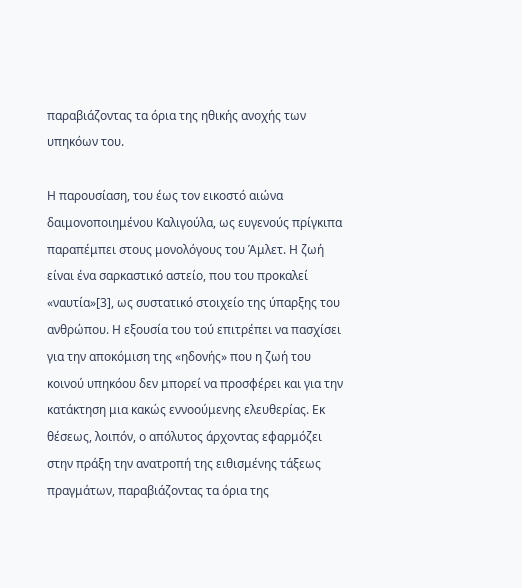παραβιάζοντας τα όρια της ηθικής ανοχής των υπηκόων του.

Η παρουσίαση, του έως τον εικοστό αιώνα δαιμονοποιημένου Καλιγούλα, ως ευγενούς πρίγκιπα παραπέμπει στους μονολόγους του Άμλετ. Η ζωή είναι ένα σαρκαστικό αστείο, που του προκαλεί «ναυτία»[3], ως συστατικό στοιχείο της ύπαρξης του ανθρώπου. Η εξουσία του τού επιτρέπει να πασχίσει για την αποκόμιση της «ηδονής» που η ζωή του κοινού υπηκόου δεν μπορεί να προσφέρει και για την κατάκτηση μια κακώς εννοούμενης ελευθερίας. Εκ θέσεως, λοιπόν, ο απόλυτος άρχοντας εφαρμόζει στην πράξη την ανατροπή της ειθισμένης τάξεως πραγμάτων, παραβιάζοντας τα όρια της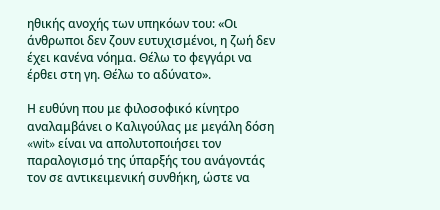ηθικής ανοχής των υπηκόων του: «Οι άνθρωποι δεν ζουν ευτυχισμένοι, η ζωή δεν έχει κανένα νόημα. Θέλω το φεγγάρι να έρθει στη γη. Θέλω το αδύνατο».

Η ευθύνη που με φιλοσοφικό κίνητρο αναλαμβάνει ο Καλιγούλας με μεγάλη δόση «wit» είναι να απολυτοποιήσει τον παραλογισμό της ύπαρξής του ανάγοντάς τον σε αντικειμενική συνθήκη, ώστε να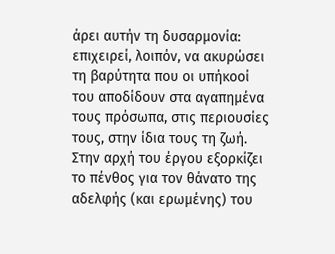άρει αυτήν τη δυσαρμονία: επιχειρεί, λοιπόν, να ακυρώσει τη βαρύτητα που οι υπήκοοί του αποδίδουν στα αγαπημένα τους πρόσωπα, στις περιουσίες τους, στην ίδια τους τη ζωή. Στην αρχή του έργου εξορκίζει το πένθος για τον θάνατο της αδελφής (και ερωμένης) του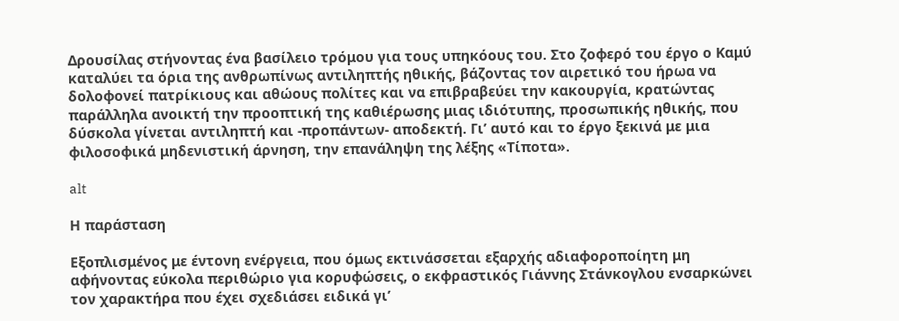Δρουσίλας στήνοντας ένα βασίλειο τρόμου για τους υπηκόους του. Στο ζοφερό του έργο ο Καμύ καταλύει τα όρια της ανθρωπίνως αντιληπτής ηθικής, βάζοντας τον αιρετικό του ήρωα να δολοφονεί πατρίκιους και αθώους πολίτες και να επιβραβεύει την κακουργία, κρατώντας παράλληλα ανοικτή την προοπτική της καθιέρωσης μιας ιδιότυπης, προσωπικής ηθικής, που δύσκολα γίνεται αντιληπτή και -προπάντων- αποδεκτή. Γι’ αυτό και το έργο ξεκινά με μια φιλοσοφικά μηδενιστική άρνηση, την επανάληψη της λέξης «Τίποτα».

alt

Η παράσταση

Εξοπλισμένος με έντονη ενέργεια, που όμως εκτινάσσεται εξαρχής αδιαφοροποίητη μη αφήνοντας εύκολα περιθώριο για κορυφώσεις, ο εκφραστικός Γιάννης Στάνκογλου ενσαρκώνει τον χαρακτήρα που έχει σχεδιάσει ειδικά γι’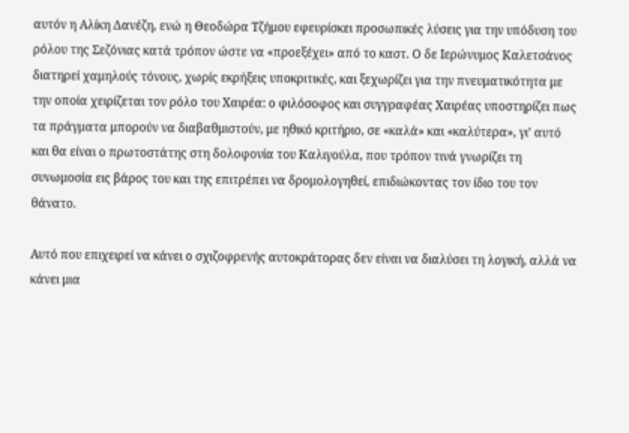αυτόν η Αλίκη Δανέζη, ενώ η Θεοδώρα Τζήμου εφευρίσκει προσωπικές λύσεις για την υπόδυση του ρόλου της Σεζόνιας κατά τρόπον ώστε να «προεξέχει» από το καστ. Ο δε Ιερώνυμος Καλετσάνος διατηρεί χαμηλούς τόνους, χωρίς εκρήξεις υποκριτικές, και ξεχωρίζει για την πνευματικότητα με την οποία χειρίζεται τον ρόλο του Χαιρέα: ο φιλόσοφος και συγγραφέας Χαιρέας υποστηρίζει πως τα πράγματα μπορούν να διαβαθμιστούν, με ηθικό κριτήριο, σε «καλά» και «καλύτερα», γι’ αυτό και θα είναι ο πρωτοστάτης στη δολοφονία του Καλιγούλα, που τρόπον τινά γνωρίζει τη συνωμοσία εις βάρος του και της επιτρέπει να δρομολογηθεί, επιδιώκοντας τον ίδιο του τον θάνατο.

Αυτό που επιχειρεί να κάνει ο σχιζοφρενής αυτοκράτορας δεν είναι να διαλύσει τη λογική, αλλά να κάνει μια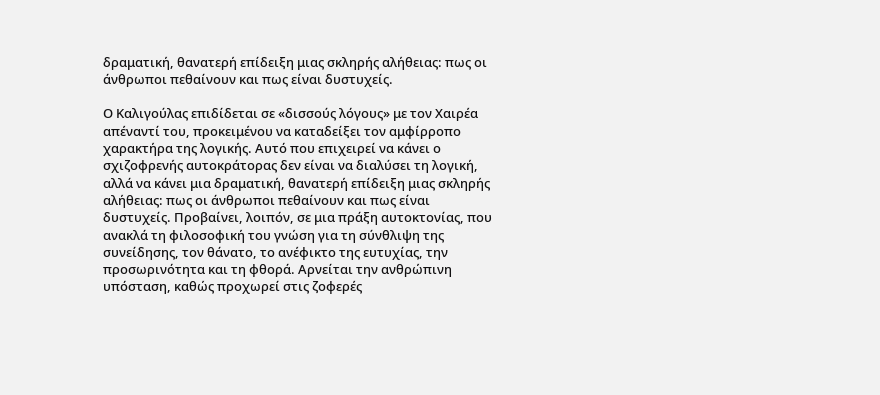δραματική, θανατερή επίδειξη μιας σκληρής αλήθειας: πως οι άνθρωποι πεθαίνουν και πως είναι δυστυχείς.

Ο Καλιγούλας επιδίδεται σε «δισσούς λόγους» με τον Χαιρέα απέναντί του, προκειμένου να καταδείξει τον αμφίρροπο χαρακτήρα της λογικής. Αυτό που επιχειρεί να κάνει ο σχιζοφρενής αυτοκράτορας δεν είναι να διαλύσει τη λογική, αλλά να κάνει μια δραματική, θανατερή επίδειξη μιας σκληρής αλήθειας: πως οι άνθρωποι πεθαίνουν και πως είναι δυστυχείς. Προβαίνει, λοιπόν, σε μια πράξη αυτοκτονίας, που ανακλά τη φιλοσοφική του γνώση για τη σύνθλιψη της συνείδησης, τον θάνατο, το ανέφικτο της ευτυχίας, την προσωρινότητα και τη φθορά. Αρνείται την ανθρώπινη υπόσταση, καθώς προχωρεί στις ζοφερές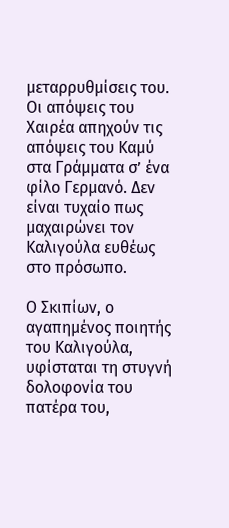μεταρρυθμίσεις του. Οι απόψεις του Χαιρέα απηχούν τις απόψεις του Καμύ στα Γράμματα σ’ ένα φίλο Γερμανό. Δεν είναι τυχαίο πως μαχαιρώνει τον Καλιγούλα ευθέως στο πρόσωπο.

Ο Σκιπίων, ο αγαπημένος ποιητής του Καλιγούλα, υφίσταται τη στυγνή δολοφονία του πατέρα του,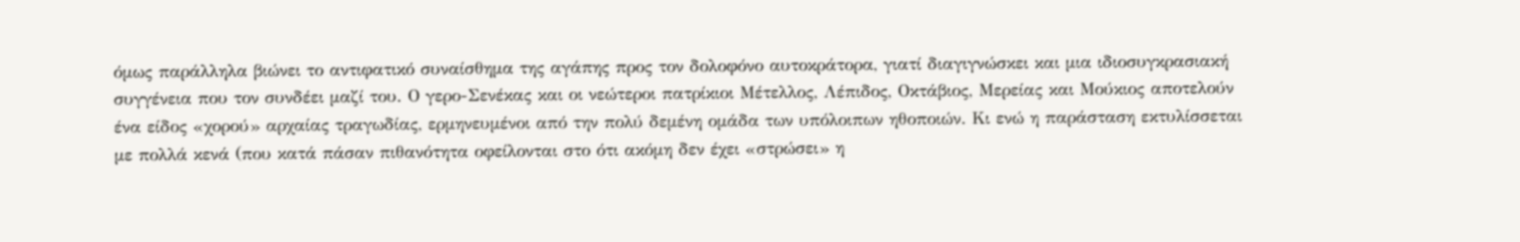όμως παράλληλα βιώνει το αντιφατικό συναίσθημα της αγάπης προς τον δολοφόνο αυτοκράτορα, γιατί διαγιγνώσκει και μια ιδιοσυγκρασιακή συγγένεια που τον συνδέει μαζί του. Ο γερο-Σενέκας και οι νεώτεροι πατρίκιοι Μέτελλος, Λέπιδος, Οκτάβιος, Μερείας και Μούκιος αποτελούν ένα είδος «χορού» αρχαίας τραγωδίας, ερμηνευμένοι από την πολύ δεμένη ομάδα των υπόλοιπων ηθοποιών. Κι ενώ η παράσταση εκτυλίσσεται με πολλά κενά (που κατά πάσαν πιθανότητα οφείλονται στο ότι ακόμη δεν έχει «στρώσει» η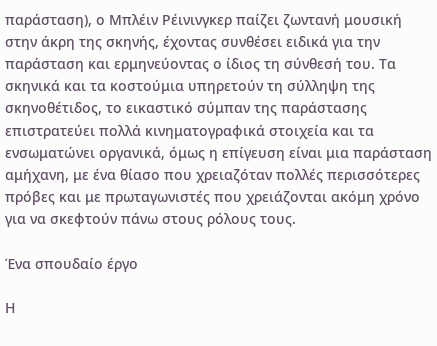παράσταση), ο Μπλέιν Ρέινινγκερ παίζει ζωντανή μουσική στην άκρη της σκηνής, έχοντας συνθέσει ειδικά για την παράσταση και ερμηνεύοντας ο ίδιος τη σύνθεσή του. Τα σκηνικά και τα κοστούμια υπηρετούν τη σύλληψη της σκηνοθέτιδος, το εικαστικό σύμπαν της παράστασης επιστρατεύει πολλά κινηματογραφικά στοιχεία και τα ενσωματώνει οργανικά, όμως η επίγευση είναι μια παράσταση αμήχανη, με ένα θίασο που χρειαζόταν πολλές περισσότερες πρόβες και με πρωταγωνιστές που χρειάζονται ακόμη χρόνο για να σκεφτούν πάνω στους ρόλους τους.

Ένα σπουδαίο έργο

Η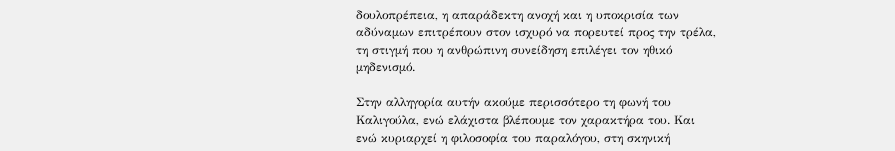δουλοπρέπεια, η απαράδεκτη ανοχή και η υποκρισία των αδύναμων επιτρέπουν στον ισχυρό να πορευτεί προς την τρέλα, τη στιγμή που η ανθρώπινη συνείδηση επιλέγει τον ηθικό μηδενισμό.

Στην αλληγορία αυτήν ακούμε περισσότερο τη φωνή του Καλιγούλα, ενώ ελάχιστα βλέπουμε τον χαρακτήρα του. Και ενώ κυριαρχεί η φιλοσοφία του παραλόγου, στη σκηνική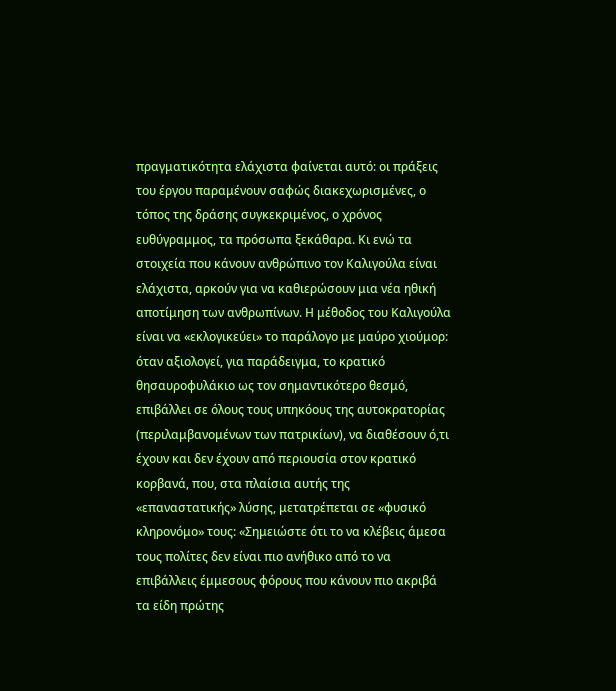πραγματικότητα ελάχιστα φαίνεται αυτό: οι πράξεις του έργου παραμένουν σαφώς διακεχωρισμένες, ο τόπος της δράσης συγκεκριμένος, ο χρόνος ευθύγραμμος, τα πρόσωπα ξεκάθαρα. Κι ενώ τα στοιχεία που κάνουν ανθρώπινο τον Καλιγούλα είναι ελάχιστα, αρκούν για να καθιερώσουν μια νέα ηθική αποτίμηση των ανθρωπίνων. Η μέθοδος του Καλιγούλα είναι να «εκλογικεύει» το παράλογο με μαύρο χιούμορ: όταν αξιολογεί, για παράδειγμα, το κρατικό θησαυροφυλάκιο ως τον σημαντικότερο θεσμό, επιβάλλει σε όλους τους υπηκόους της αυτοκρατορίας (περιλαμβανομένων των πατρικίων), να διαθέσουν ό,τι έχουν και δεν έχουν από περιουσία στον κρατικό κορβανά, που, στα πλαίσια αυτής της «επαναστατικής» λύσης, μετατρέπεται σε «φυσικό κληρονόμο» τους: «Σημειώστε ότι το να κλέβεις άμεσα τους πολίτες δεν είναι πιο ανήθικο από το να επιβάλλεις έμμεσους φόρους που κάνουν πιο ακριβά τα είδη πρώτης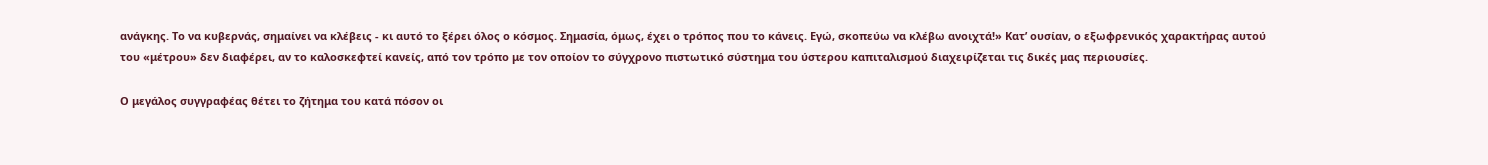ανάγκης. Το να κυβερνάς, σημαίνει να κλέβεις - κι αυτό το ξέρει όλος ο κόσμος. Σημασία, όμως, έχει ο τρόπος που το κάνεις. Εγώ, σκοπεύω να κλέβω ανοιχτά!» Κατ’ ουσίαν, ο εξωφρενικός χαρακτήρας αυτού του «μέτρου» δεν διαφέρει, αν το καλοσκεφτεί κανείς, από τον τρόπο με τον οποίον το σύγχρονο πιστωτικό σύστημα του ύστερου καπιταλισμού διαχειρίζεται τις δικές μας περιουσίες.

Ο μεγάλος συγγραφέας θέτει το ζήτημα του κατά πόσον οι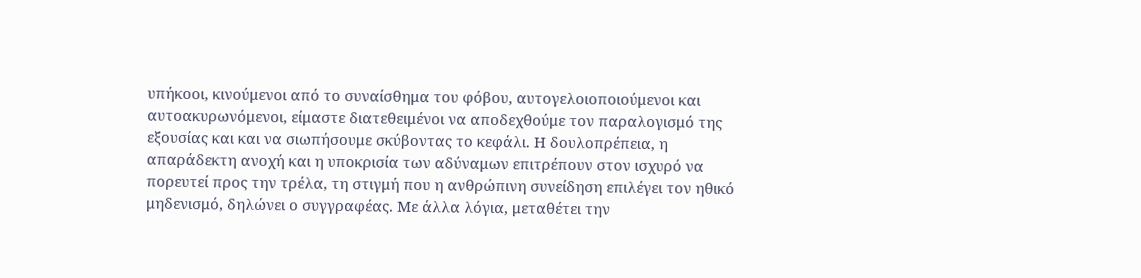υπήκοοι, κινούμενοι από το συναίσθημα του φόβου, αυτογελοιοποιούμενοι και αυτοακυρωνόμενοι, είμαστε διατεθειμένοι να αποδεχθούμε τον παραλογισμό της εξουσίας και και να σιωπήσουμε σκύβοντας το κεφάλι. Η δουλοπρέπεια, η απαράδεκτη ανοχή και η υποκρισία των αδύναμων επιτρέπουν στον ισχυρό να πορευτεί προς την τρέλα, τη στιγμή που η ανθρώπινη συνείδηση επιλέγει τον ηθικό μηδενισμό, δηλώνει ο συγγραφέας. Με άλλα λόγια, μεταθέτει την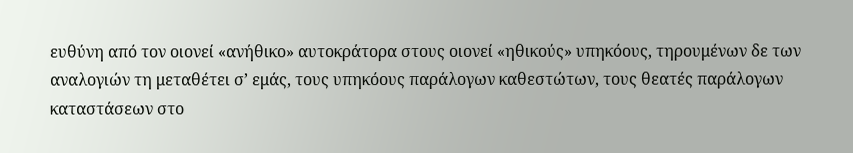ευθύνη από τον οιονεί «ανήθικο» αυτοκράτορα στους οιονεί «ηθικούς» υπηκόους, τηρουμένων δε των αναλογιών τη μεταθέτει σ’ εμάς, τους υπηκόους παράλογων καθεστώτων, τους θεατές παράλογων καταστάσεων στο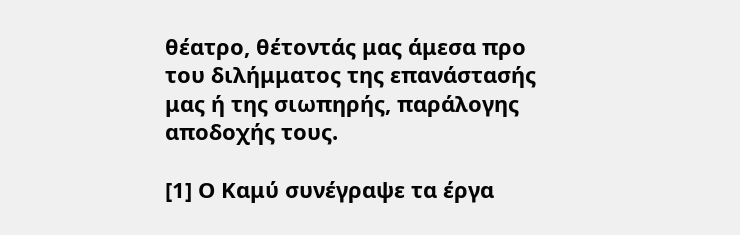θέατρο, θέτοντάς μας άμεσα προ του διλήμματος της επανάστασής μας ή της σιωπηρής, παράλογης αποδοχής τους.

[1] Ο Καμύ συνέγραψε τα έργα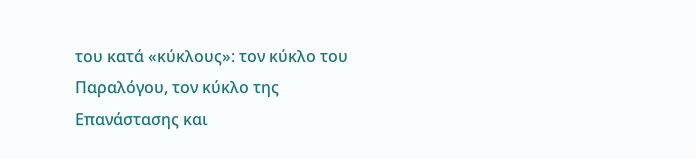του κατά «κύκλους»: τον κύκλο του Παραλόγου, τον κύκλο της Επανάστασης και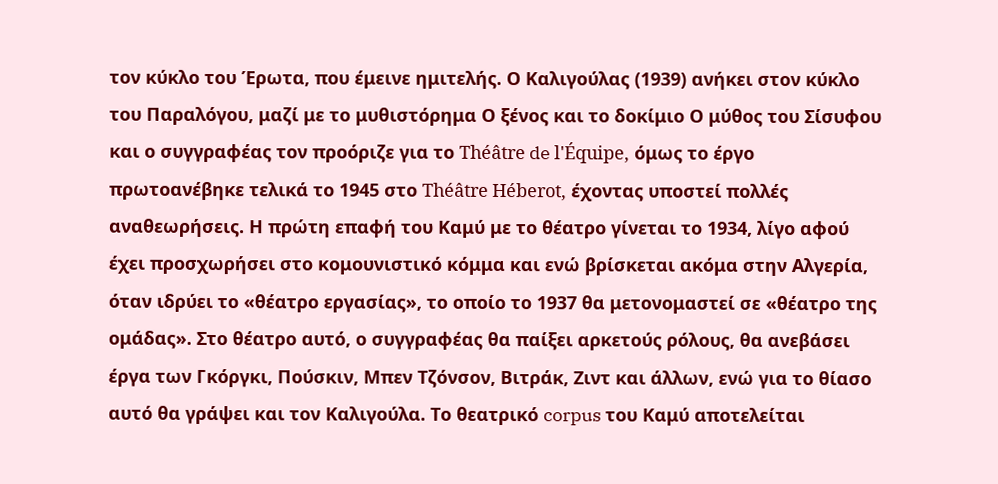τον κύκλο του Έρωτα, που έμεινε ημιτελής. Ο Καλιγούλας (1939) ανήκει στον κύκλο του Παραλόγου, μαζί με το μυθιστόρημα Ο ξένος και το δοκίμιο Ο μύθος του Σίσυφου και ο συγγραφέας τον προόριζε για το Théâtre de l'Équipe, όμως το έργο πρωτοανέβηκε τελικά το 1945 στο Théâtre Héberot, έχοντας υποστεί πολλές αναθεωρήσεις. Η πρώτη επαφή του Καμύ με το θέατρο γίνεται το 1934, λίγο αφού έχει προσχωρήσει στο κομουνιστικό κόμμα και ενώ βρίσκεται ακόμα στην Αλγερία, όταν ιδρύει το «θέατρο εργασίας», το οποίο το 1937 θα μετονομαστεί σε «θέατρο της ομάδας». Στο θέατρο αυτό, ο συγγραφέας θα παίξει αρκετούς ρόλους, θα ανεβάσει έργα των Γκόργκι, Πούσκιν, Μπεν Τζόνσον, Βιτράκ, Ζιντ και άλλων, ενώ για το θίασο αυτό θα γράψει και τον Καλιγούλα. Το θεατρικό corpus του Καμύ αποτελείται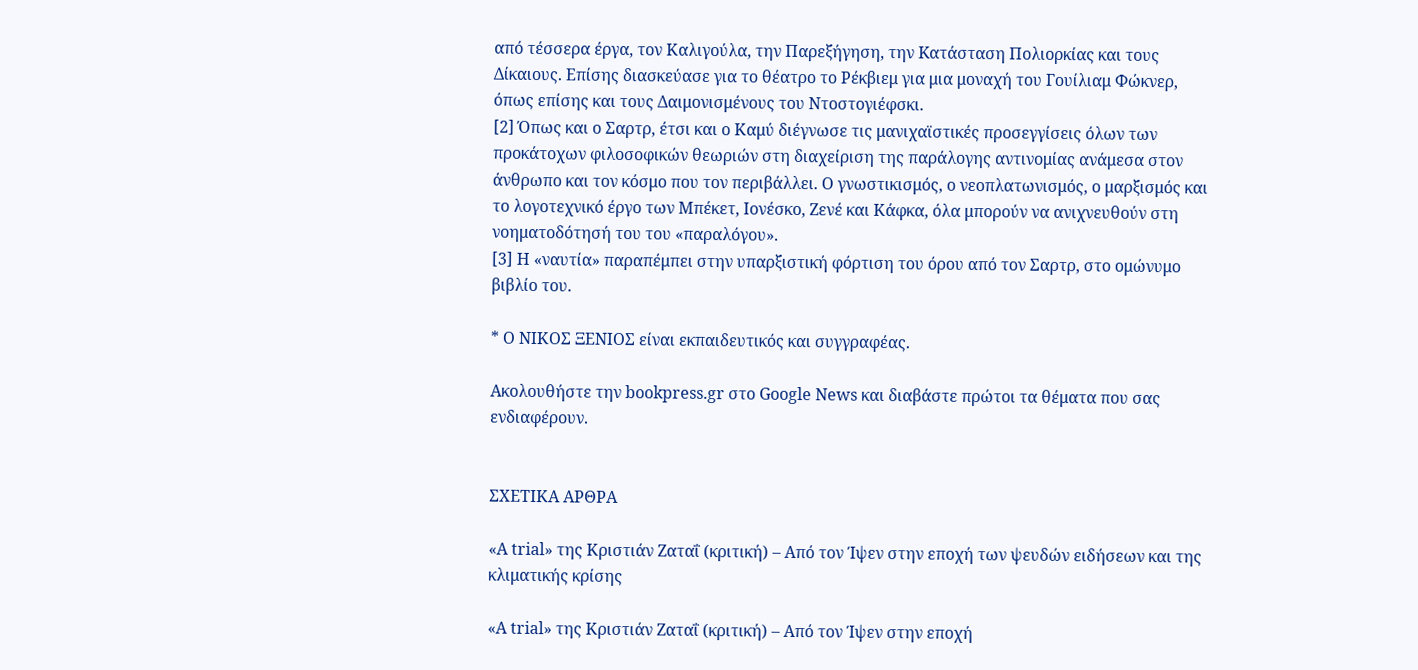από τέσσερα έργα, τον Καλιγούλα, την Παρεξήγηση, την Kατάσταση Πολιορκίας και τους Δίκαιους. Επίσης διασκεύασε για το θέατρο το Ρέκβιεμ για μια μοναχή του Γουίλιαμ Φώκνερ, όπως επίσης και τους Δαιμονισμένους του Ντοστογιέφσκι.
[2] Όπως και ο Σαρτρ, έτσι και ο Καμύ διέγνωσε τις μανιχαϊστικές προσεγγίσεις όλων των προκάτοχων φιλοσοφικών θεωριών στη διαχείριση της παράλογης αντινομίας ανάμεσα στον άνθρωπο και τον κόσμο που τον περιβάλλει. Ο γνωστικισμός, ο νεοπλατωνισμός, ο μαρξισμός και το λογοτεχνικό έργο των Μπέκετ, Ιονέσκο, Ζενέ και Κάφκα, όλα μπορούν να ανιχνευθούν στη νοηματοδότησή του του «παραλόγου».
[3] Η «ναυτία» παραπέμπει στην υπαρξιστική φόρτιση του όρου από τον Σαρτρ, στο ομώνυμο βιβλίο του.

* Ο ΝΙΚΟΣ ΞΕΝΙΟΣ είναι εκπαιδευτικός και συγγραφέας.

Ακολουθήστε την bookpress.gr στο Google News και διαβάστε πρώτοι τα θέματα που σας ενδιαφέρουν.


ΣΧΕΤΙΚΑ ΑΡΘΡΑ

«A trial» της Κριστιάν Ζαταΐ (κριτική) – Από τον Ίψεν στην εποχή των ψευδών ειδήσεων και της κλιματικής κρίσης

«A trial» της Κριστιάν Ζαταΐ (κριτική) – Από τον Ίψεν στην εποχή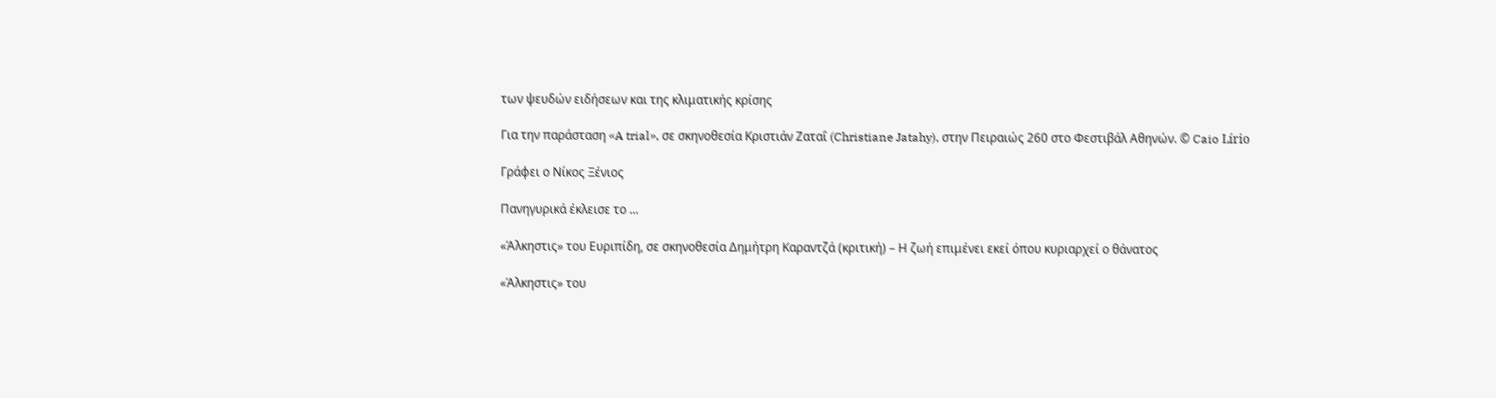των ψευδών ειδήσεων και της κλιματικής κρίσης

Για την παράσταση «A trial», σε σκηνοθεσία Κριστιάν Ζαταΐ (Christiane Jatahy), στην Πειραιώς 260 στο Φεστιβάλ Αθηνών. © Caio Lírio

Γράφει ο Νίκος Ξένιος

Πανηγυρικά έκλεισε το ...

«Άλκηστις» του Ευριπίδη, σε σκηνοθεσία Δημήτρη Καραντζά (κριτική) – Η ζωή επιμένει εκεί όπου κυριαρχεί ο θάνατος

«Άλκηστις» του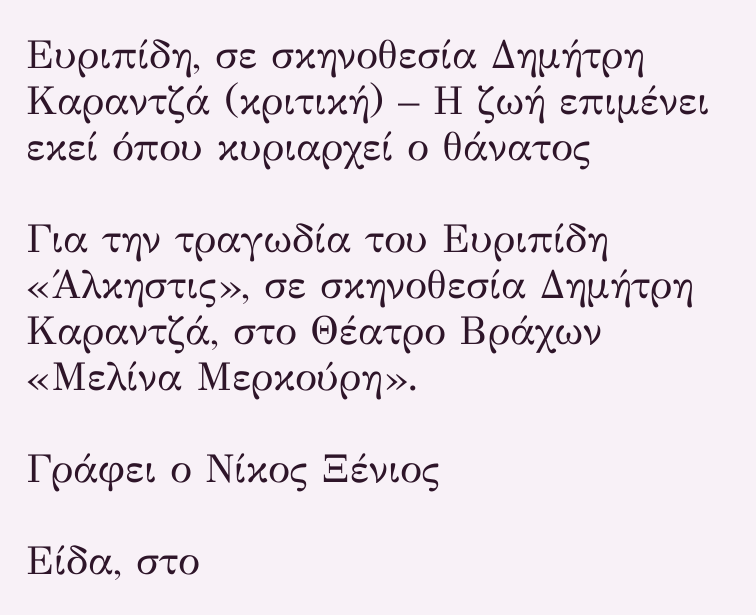Ευριπίδη, σε σκηνοθεσία Δημήτρη Καραντζά (κριτική) – Η ζωή επιμένει εκεί όπου κυριαρχεί ο θάνατος

Για την τραγωδία του Ευριπίδη «Άλκηστις», σε σκηνοθεσία Δημήτρη Καραντζά, στο Θέατρο Βράχων «Μελίνα Μερκούρη».

Γράφει ο Νίκος Ξένιος

Είδα, στο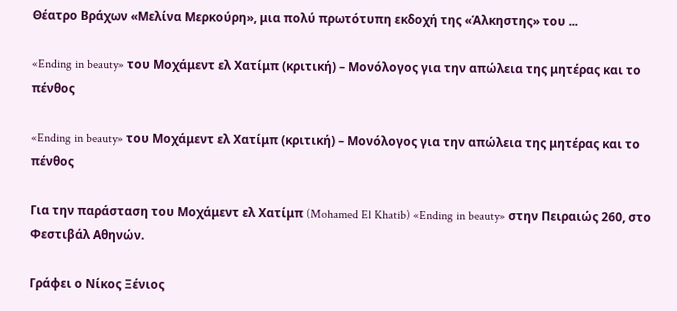Θέατρο Βράχων «Μελίνα Μερκούρη», μια πολύ πρωτότυπη εκδοχή της «Άλκηστης» του ...

«Ending in beauty» του Μοχάμεντ ελ Χατίμπ (κριτική) – Μονόλογος για την απώλεια της μητέρας και το πένθος

«Ending in beauty» του Μοχάμεντ ελ Χατίμπ (κριτική) – Μονόλογος για την απώλεια της μητέρας και το πένθος

Για την παράσταση του Μοχάμεντ ελ Χατίμπ (Mohamed El Khatib) «Ending in beauty» στην Πειραιώς 260, στο Φεστιβάλ Αθηνών.

Γράφει ο Νίκος Ξένιος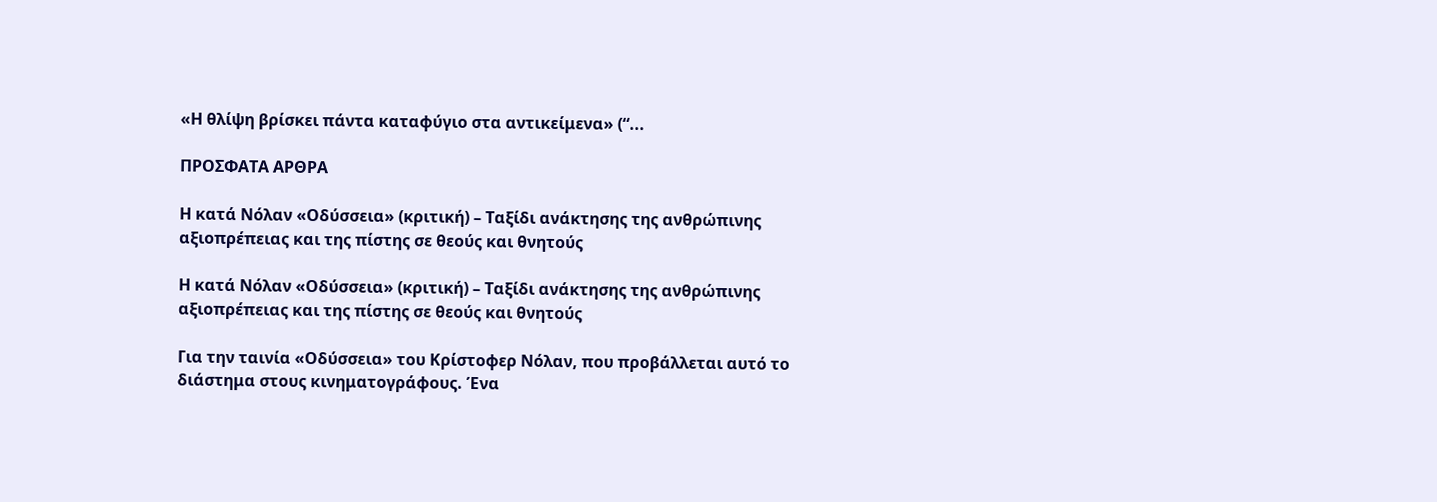«Η θλίψη βρίσκει πάντα καταφύγιο στα αντικείμενα» (“...

ΠΡΟΣΦΑΤΑ ΑΡΘΡΑ

Η κατά Νόλαν «Οδύσσεια» (κριτική) – Ταξίδι ανάκτησης της ανθρώπινης αξιοπρέπειας και της πίστης σε θεούς και θνητούς

Η κατά Νόλαν «Οδύσσεια» (κριτική) – Ταξίδι ανάκτησης της ανθρώπινης αξιοπρέπειας και της πίστης σε θεούς και θνητούς

Για την ταινία «Οδύσσεια» του Κρίστοφερ Νόλαν, που προβάλλεται αυτό το διάστημα στους κινηματογράφους. Ένα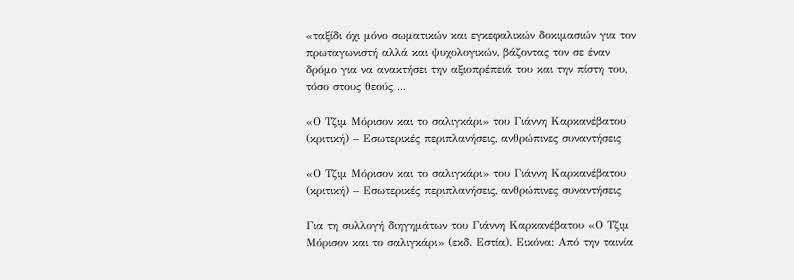«ταξίδι όχι μόνο σωματικών και εγκεφαλικών δοκιμασιών για τον πρωταγωνιστή αλλά και ψυχολογικών, βάζοντας τον σε έναν δρόμο για να ανακτήσει την αξιοπρέπειά του και την πίστη του, τόσο στους θεούς ...

«Ο Τζιμ Μόρισον και το σαλιγκάρι» του Γιάννη Καρκανέβατου (κριτική) – Εσωτερικές περιπλανήσεις, ανθρώπινες συναντήσεις

«Ο Τζιμ Μόρισον και το σαλιγκάρι» του Γιάννη Καρκανέβατου (κριτική) – Εσωτερικές περιπλανήσεις, ανθρώπινες συναντήσεις

Για τη συλλογή διηγημάτων του Γιάννη Καρκανέβατου «Ο Τζιμ Μόρισον και το σαλιγκάρι» (εκδ. Εστία). Εικόνα: Από την ταινία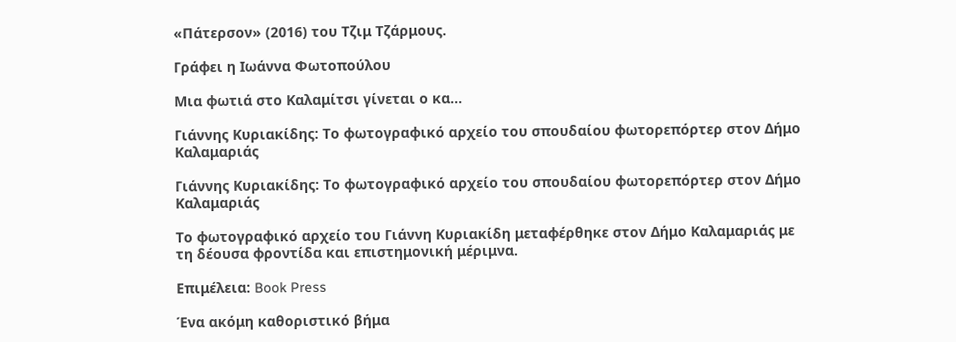«Πάτερσον» (2016) του Τζιμ Τζάρμους.

Γράφει η Ιωάννα Φωτοπούλου

Μια φωτιά στο Καλαμίτσι γίνεται ο κα...

Γιάννης Κυριακίδης: Το φωτογραφικό αρχείο του σπουδαίου φωτορεπόρτερ στον Δήμο Καλαμαριάς

Γιάννης Κυριακίδης: Το φωτογραφικό αρχείο του σπουδαίου φωτορεπόρτερ στον Δήμο Καλαμαριάς

Το φωτογραφικό αρχείο του Γιάννη Κυριακίδη μεταφέρθηκε στον Δήμο Καλαμαριάς με τη δέουσα φροντίδα και επιστημονική μέριμνα.

Επιμέλεια: Book Press

Ένα ακόμη καθοριστικό βήμα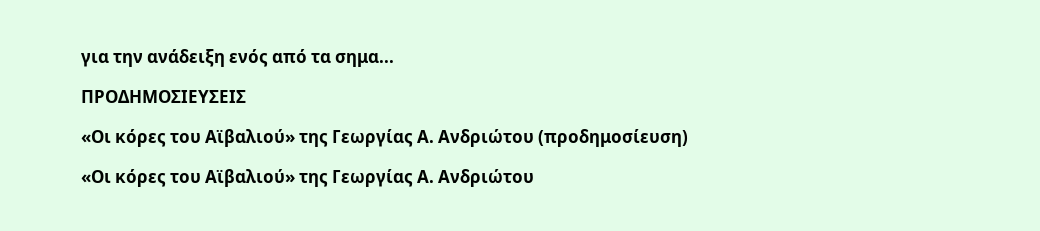για την ανάδειξη ενός από τα σημα...

ΠΡΟΔΗΜΟΣΙΕΥΣΕΙΣ

«Οι κόρες του Αϊβαλιού» της Γεωργίας Α. Ανδριώτου (προδημοσίευση)

«Οι κόρες του Αϊβαλιού» της Γεωργίας Α. Ανδριώτου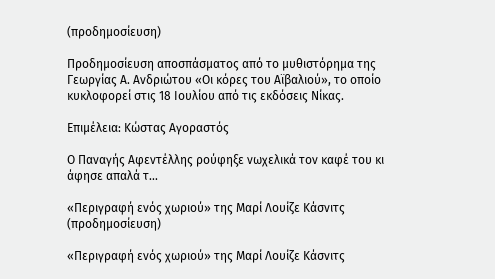(προδημοσίευση)

Προδημοσίευση αποσπάσματος από το μυθιστόρημα της Γεωργίας Α. Ανδριώτου «Οι κόρες του Αϊβαλιού», το οποίο κυκλοφορεί στις 18 Ιουλίου από τις εκδόσεις Νίκας.

Επιμέλεια: Κώστας Αγοραστός

Ο Παναγής Αφεντέλλης ρούφηξε νωχελικά τον καφέ του κι άφησε απαλά τ...

«Περιγραφή ενός χωριού» της Μαρί Λουίζε Κάσνιτς (προδημοσίευση)

«Περιγραφή ενός χωριού» της Μαρί Λουίζε Κάσνιτς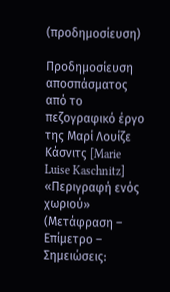(προδημοσίευση)

Προδημοσίευση αποσπάσματος από το πεζογραφικό έργο της Μαρί Λουίζε Κάσνιτς [Marie Luise Kaschnitz] «Περιγραφή ενός χωριού» (Μετάφραση – Επίμετρο – Σημειώσεις: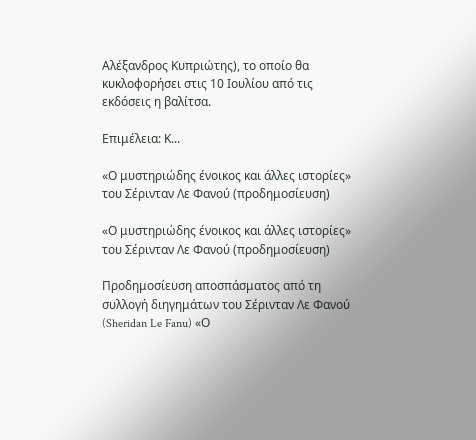Αλέξανδρος Κυπριώτης), το οποίο θα κυκλοφορήσει στις 10 Ιουλίου από τις εκδόσεις η βαλίτσα.

Επιμέλεια: Κ...

«Ο μυστηριώδης ένοικος και άλλες ιστορίες» του Σέρινταν Λε Φανού (προδημοσίευση)

«Ο μυστηριώδης ένοικος και άλλες ιστορίες» του Σέρινταν Λε Φανού (προδημοσίευση)

Προδημοσίευση αποσπάσματος από τη συλλογή διηγημάτων του Σέρινταν Λε Φανού (Sheridan Le Fanu) «Ο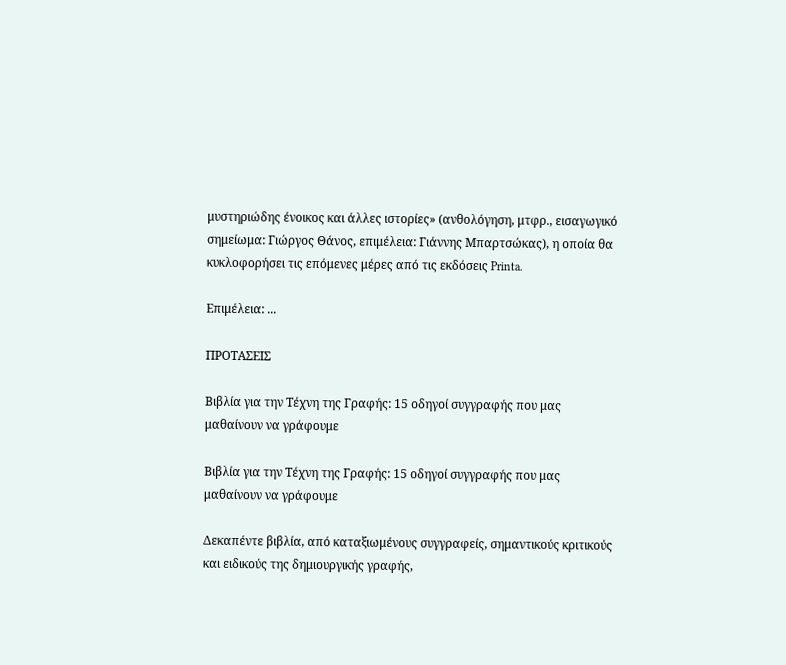μυστηριώδης ένοικος και άλλες ιστορίες» (ανθολόγηση, μτφρ., εισαγωγικό σημείωμα: Γιώργος Θάνος, επιμέλεια: Γιάννης Μπαρτσώκας), η οποία θα κυκλοφορήσει τις επόμενες μέρες από τις εκδόσεις Printa.

Επιμέλεια: ...

ΠΡΟΤΑΣΕΙΣ

Βιβλία για την Τέχνη της Γραφής: 15 οδηγοί συγγραφής που μας μαθαίνουν να γράφουμε

Βιβλία για την Τέχνη της Γραφής: 15 οδηγοί συγγραφής που μας μαθαίνουν να γράφουμε

Δεκαπέντε βιβλία, από καταξιωμένους συγγραφείς, σημαντικούς κριτικούς και ειδικούς της δημιουργικής γραφής,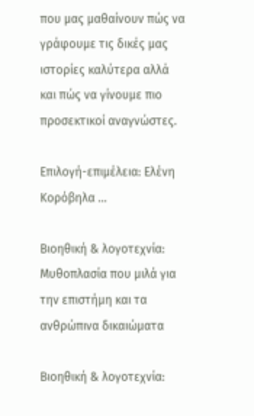που μας μαθαίνουν πώς να γράφουμε τις δικές μας ιστορίες καλύτερα αλλά και πώς να γίνουμε πιο προσεκτικοί αναγνώστες.

Επιλογή-επιμέλεια: Ελένη Κορόβηλα ...

Βιοηθική & λογοτεχνία: Μυθοπλασία που μιλά για την επιστήμη και τα ανθρώπινα δικαιώματα

Βιοηθική & λογοτεχνία: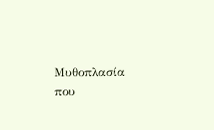Μυθοπλασία που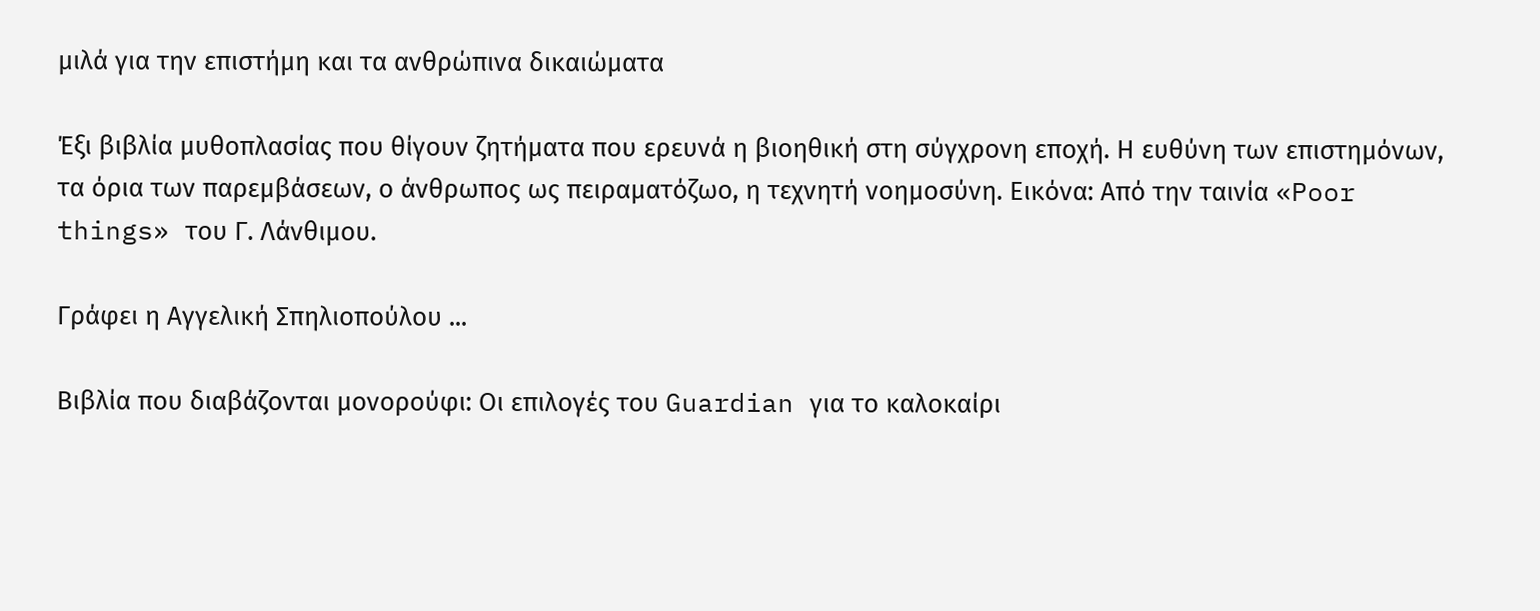μιλά για την επιστήμη και τα ανθρώπινα δικαιώματα

Έξι βιβλία μυθοπλασίας που θίγουν ζητήματα που ερευνά η βιοηθική στη σύγχρονη εποχή. Η ευθύνη των επιστημόνων, τα όρια των παρεμβάσεων, ο άνθρωπος ως πειραματόζωο, η τεχνητή νοημοσύνη. Εικόνα: Από την ταινία «Poor things» του Γ. Λάνθιμου.

Γράφει η Αγγελική Σπηλιοπούλου ...

Βιβλία που διαβάζονται μονορούφι: Οι επιλογές του Guardian για το καλοκαίρι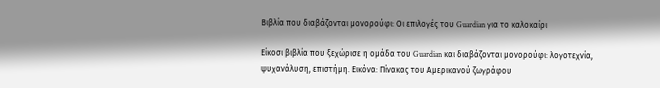Βιβλία που διαβάζονται μονορούφι: Οι επιλογές του Guardian για το καλοκαίρι

Είκοσι βιβλία που ξεχώρισε η ομάδα του Guardian και διαβάζονται μονορούφι: λογοτεχνία, ψυχανάλυση, επιστήμη. Εικόνα: Πίνακας του Αμερικανού ζωγράφου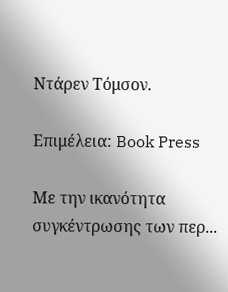Ντάρεν Τόμσον.

Επιμέλεια: Book Press

Με την ικανότητα συγκέντρωσης των περ...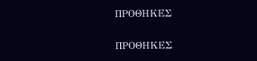ΠΡΟΘΗΚΕΣ

ΠΡΟΘΗΚΕΣ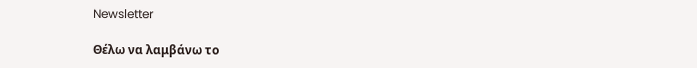Newsletter

Θέλω να λαμβάνω το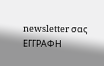newsletter σας
ΕΓΓΡΑΦΗ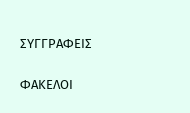ΣΥΓΓΡΑΦΕΙΣ

ΦΑΚΕΛΟΙ